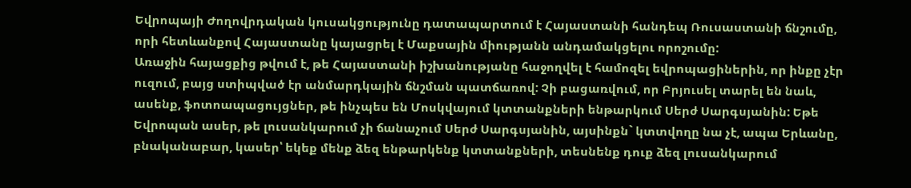Եվրոպայի Ժողովրդական կուսակցությունը դատապարտում է Հայաստանի հանդեպ Ռուսաստանի ճնշումը, որի հետևանքով Հայաստանը կայացրել է Մաքսային միությանն անդամակցելու որոշումը:
Առաջին հայացքից թվում է, թե Հայաստանի իշխանությանը հաջողվել է համոզել եվրոպացիներին, որ ինքը չէր ուզում, բայց ստիպված էր անմարդկային ճնշման պատճառով: Չի բացառվում, որ Բրյուսել տարել են նաև, ասենք, ֆոտոապացույցներ, թե ինչպես են Մոսկվայում կտտանքների ենթարկում Սերժ Սարգսյանին: Եթե Եվրոպան ասեր, թե լուսանկարում չի ճանաչում Սերժ Սարգսյանին, այսինքն` կտտվողը նա չէ, ապա Երևանը, բնականաբար, կասեր՝ եկեք մենք ձեզ ենթարկենք կտտանքների, տեսնենք դուք ձեզ լուսանկարում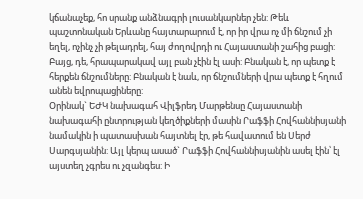կճանաչեք, հո սրանք անձնագրի լուսանկարներ չեն: Թեև պաշտոնական Երևանը հայտարարում է, որ իր վրա ոչ մի ճնշում չի եղել, ոչինչ չի թելադրել, հայ ժողովրդի ու Հայաստանի շահից բացի: Բայց, դե, հրապարակավ այլ բան չէին էլ ասի: Բնական է, որ պետք է հերքեն ճնշումները: Բնական է նաև, որ ճնշումների վրա պետք է հղում անեն եվրոպացիները:
Օրինակ` ԵԺԿ նախագահ Վիլֆրեդ Մարթենսը Հայաստանի նախագահի ընտրության կեղծիքների մասին Րաֆֆի Հովհաննիսյանի նամակին ի պատասխան հայտնել էր, թե հավատում են Սերժ Սարգսյանին: Այլ կերպ ասած` Րաֆֆի Հովհաննիսյանին ասել էին՝ էլ այստեղ չգրես ու չզանգես: Ի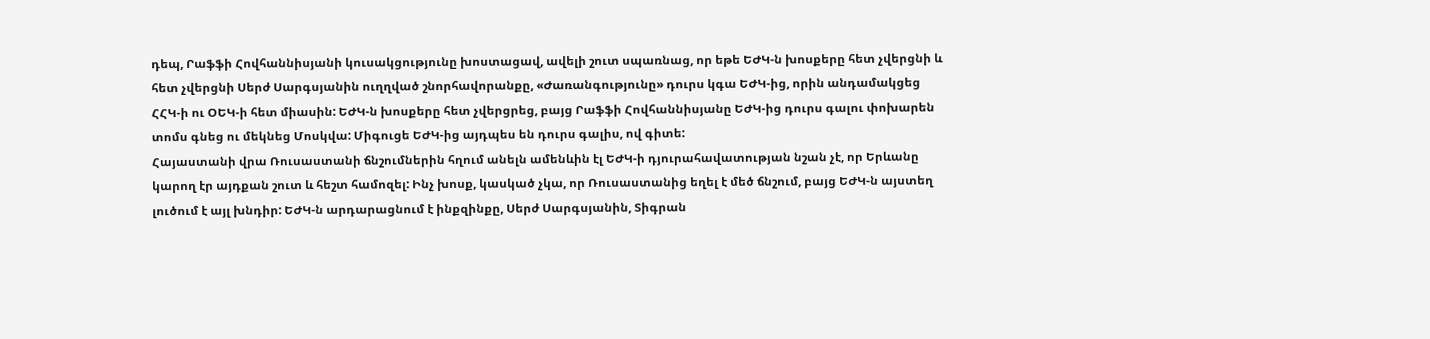դեպ, Րաֆֆի Հովհաննիսյանի կուսակցությունը խոստացավ, ավելի շուտ սպառնաց, որ եթե ԵԺԿ-ն խոսքերը հետ չվերցնի և հետ չվերցնի Սերժ Սարգսյանին ուղղված շնորհավորանքը, «Ժառանգությունը» դուրս կգա ԵԺԿ-ից, որին անդամակցեց ՀՀԿ-ի ու ՕԵԿ-ի հետ միասին: ԵԺԿ-ն խոսքերը հետ չվերցրեց, բայց Րաֆֆի Հովհաննիսյանը ԵԺԿ-ից դուրս գալու փոխարեն տոմս գնեց ու մեկնեց Մոսկվա: Միգուցե ԵԺԿ-ից այդպես են դուրս գալիս, ով գիտե:
Հայաստանի վրա Ռուսաստանի ճնշումներին հղում անելն ամենևին էլ ԵԺԿ-ի դյուրահավատության նշան չէ, որ Երևանը կարող էր այդքան շուտ և հեշտ համոզել: Ինչ խոսք, կասկած չկա, որ Ռուսաստանից եղել է մեծ ճնշում, բայց ԵԺԿ-ն այստեղ լուծում է այլ խնդիր: ԵԺԿ-ն արդարացնում է ինքզինքը, Սերժ Սարգսյանին, Տիգրան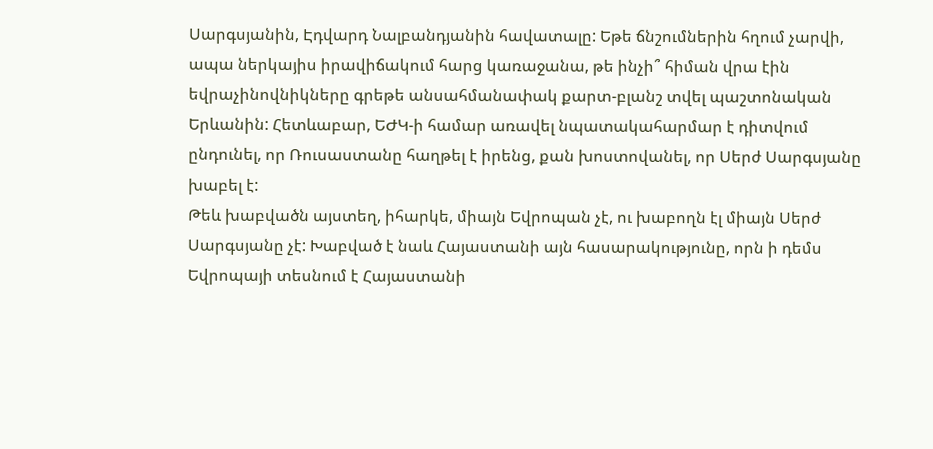Սարգսյանին, Էդվարդ Նալբանդյանին հավատալը: Եթե ճնշումներին հղում չարվի, ապա ներկայիս իրավիճակում հարց կառաջանա, թե ինչի՞ հիման վրա էին եվրաչինովնիկները գրեթե անսահմանափակ քարտ-բլանշ տվել պաշտոնական Երևանին: Հետևաբար, ԵԺԿ-ի համար առավել նպատակահարմար է դիտվում ընդունել, որ Ռուսաստանը հաղթել է իրենց, քան խոստովանել, որ Սերժ Սարգսյանը խաբել է:
Թեև խաբվածն այստեղ, իհարկե, միայն Եվրոպան չէ, ու խաբողն էլ միայն Սերժ Սարգսյանը չէ: Խաբված է նաև Հայաստանի այն հասարակությունը, որն ի դեմս Եվրոպայի տեսնում է Հայաստանի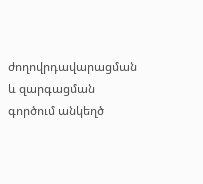ժողովրդավարացման և զարգացման գործում անկեղծ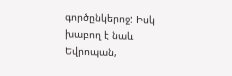գործընկերոջ: Իսկ խաբող է նաև Եվրոպան,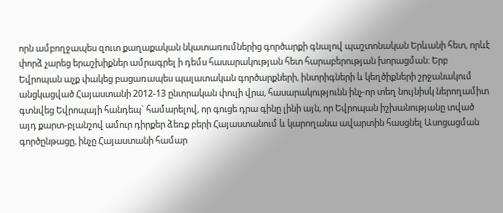որն ամբողջապես զուտ քաղաքական նկատառումներից գործարքի գնալով պաշտոնական Երևանի հետ, որևէ փորձ չարեց երաշխիքներ ամրագրել ի դեմս հասարակության հետ հարաբերության խորացման: Երբ Եվրոպան աչք փակեց բացառապես պալատական գործարքների, ինտրիգների և կեղծիքների շրջանակում անցկացված Հայաստանի 2012-13 ընտրական փուլի վրա, հասարակությունն ինչ-որ տեղ նույնիսկ ներողամիտ գտնվեց Եվրոպայի հանդեպ` համարելով, որ գուցե դրա գինը լինի այն, որ Եվրոպան իշխանությանը տված այդ քարտ-բլանշով ամուր դիրքեր ձեռք բերի Հայաստանում և կարողանա ավարտին հասցնել Ասոցացման գործընթացը, ինչը Հայաստանի համար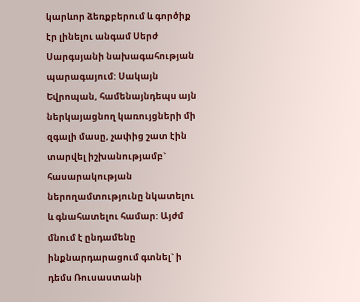կարևոր ձեռքբերում և գործիք էր լինելու անգամ Սերժ Սարգսյանի նախագահության պարագայում: Սակայն Եվրոպան, համենայնդեպս այն ներկայացնող կառույցների մի զգալի մասը, չափից շատ էին տարվել իշխանությամբ` հասարակության ներողամտությունը նկատելու և գնահատելու համար: Այժմ մնում է ընդամենը ինքնարդարացում գտնել` ի դեմս Ռուսաստանի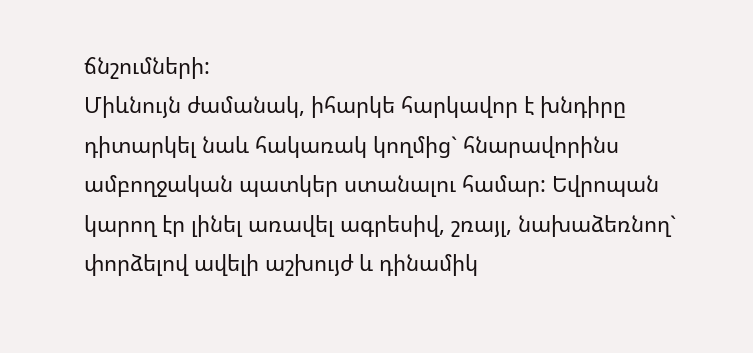ճնշումների:
Միևնույն ժամանակ, իհարկե հարկավոր է խնդիրը դիտարկել նաև հակառակ կողմից` հնարավորինս ամբողջական պատկեր ստանալու համար: Եվրոպան կարող էր լինել առավել ագրեսիվ, շռայլ, նախաձեռնող` փորձելով ավելի աշխույժ և դինամիկ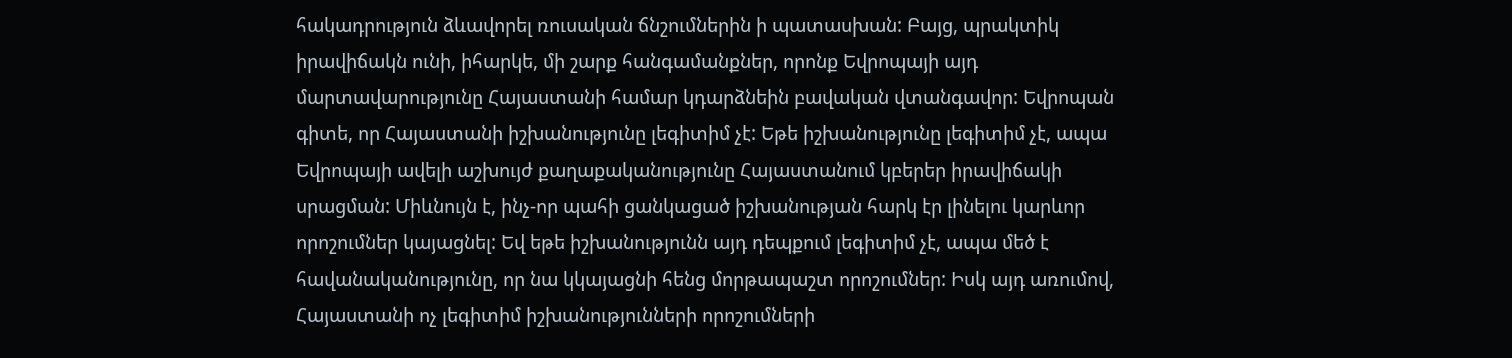հակադրություն ձևավորել ռուսական ճնշումներին ի պատասխան: Բայց, պրակտիկ իրավիճակն ունի, իհարկե, մի շարք հանգամանքներ, որոնք Եվրոպայի այդ մարտավարությունը Հայաստանի համար կդարձնեին բավական վտանգավոր: Եվրոպան գիտե, որ Հայաստանի իշխանությունը լեգիտիմ չէ: Եթե իշխանությունը լեգիտիմ չէ, ապա Եվրոպայի ավելի աշխույժ քաղաքականությունը Հայաստանում կբերեր իրավիճակի սրացման: Միևնույն է, ինչ-որ պահի ցանկացած իշխանության հարկ էր լինելու կարևոր որոշումներ կայացնել: Եվ եթե իշխանությունն այդ դեպքում լեգիտիմ չէ, ապա մեծ է հավանականությունը, որ նա կկայացնի հենց մորթապաշտ որոշումներ: Իսկ այդ առումով, Հայաստանի ոչ լեգիտիմ իշխանությունների որոշումների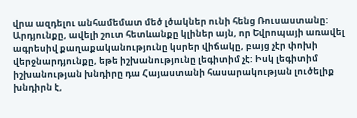վրա ազդելու անհամեմատ մեծ լծակներ ունի հենց Ռուսաստանը: Արդյունքը, ավելի շուտ հետևանքը կլիներ այն, որ Եվրոպայի առավել ագրեսիվ քաղաքականությունը կսրեր վիճակը, բայց չէր փոխի վերջնարդյունքը, եթե իշխանությունը լեգիտիմ չէ: Իսկ լեգիտիմ իշխանության խնդիրը դա Հայաստանի հասարակության լուծելիք խնդիրն է,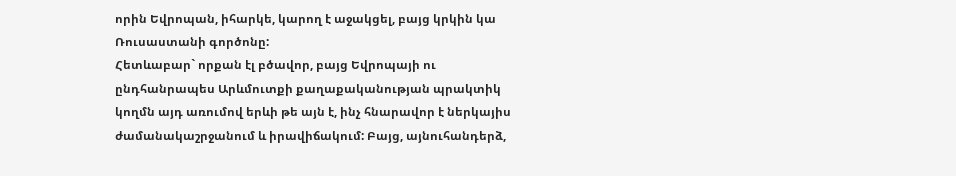որին Եվրոպան, իհարկե, կարող է աջակցել, բայց կրկին կա Ռուսաստանի գործոնը:
Հետևաբար` որքան էլ բծավոր, բայց Եվրոպայի ու ընդհանրապես Արևմուտքի քաղաքականության պրակտիկ կողմն այդ առումով երևի թե այն է, ինչ հնարավոր է ներկայիս ժամանակաշրջանում և իրավիճակում: Բայց, այնուհանդերձ,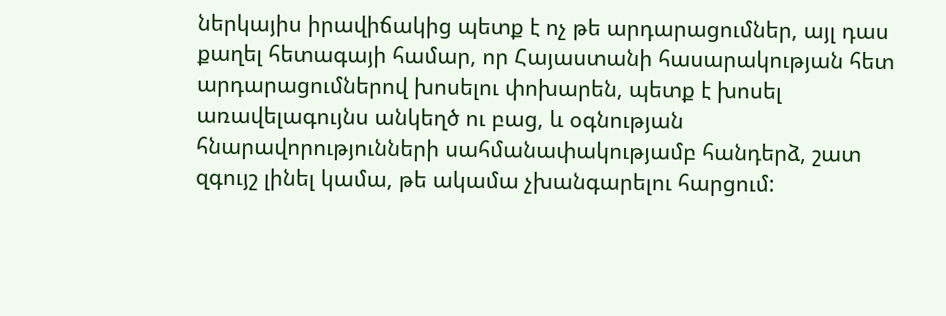ներկայիս իրավիճակից պետք է ոչ թե արդարացումներ, այլ դաս քաղել հետագայի համար, որ Հայաստանի հասարակության հետ արդարացումներով խոսելու փոխարեն, պետք է խոսել առավելագույնս անկեղծ ու բաց, և օգնության հնարավորությունների սահմանափակությամբ հանդերձ, շատ զգույշ լինել կամա, թե ակամա չխանգարելու հարցում: